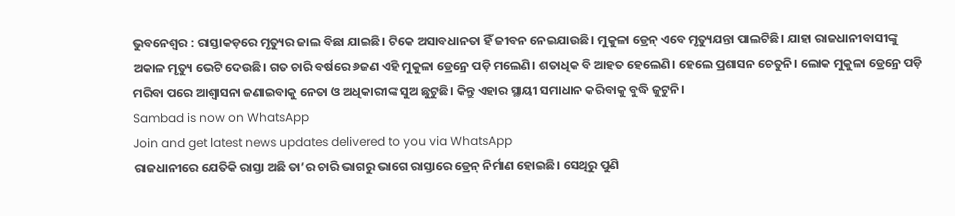ଭୁବନେଶ୍ୱର : ରାସ୍ତାକଡ଼ରେ ମୃତ୍ୟୁର ଜାଲ ବିଛା ଯାଇଛି। ଟିକେ ଅସାବଧାନତା ହିଁ ଜୀବନ ନେଇଯାଉଛି। ମୁକୁଳା ଡ୍ରେନ୍ ଏବେ ମୃତ୍ୟୁଯନ୍ତା ପାଲଟିଛି। ଯାହା ରାଜଧାନୀବାସୀଙ୍କୁ ଅକାଳ ମୃତ୍ୟୁ ଭେଟି ଦେଉଛି। ଗତ ଚାରି ବର୍ଷରେ ୬ଜଣ ଏହି ମୁକୁଳା ଡ୍ରେନ୍ରେ ପଡ଼ି ମଲେଣି। ଶତାଧିକ ବି ଆହତ ହେଲେଣି। ହେଲେ ପ୍ରଶାସନ ଚେତୁନି। ଲୋକ ମୁକୁଳା ଡ୍ରେନ୍ରେ ପଡ଼ି ମରିବା ପରେ ଆଶ୍ୱାସନା ଜଣାଇବାକୁ ନେତା ଓ ଅଧିକାରୀଙ୍କ ସୁଅ ଛୁଟୁଛି। କିନ୍ତୁ ଏହାର ସ୍ଥାୟୀ ସମାଧାନ କରିବାକୁ ବୁଦ୍ଧି ଜୁଟୁନି।
Sambad is now on WhatsApp
Join and get latest news updates delivered to you via WhatsApp
ରାଜଧାନୀରେ ଯେତିକି ରାସ୍ତା ଅଛି ତା’ର ଚାରି ଭାଗରୁ ଭାଗେ ରାସ୍ତାରେ ଡ୍ରେନ୍ ନିର୍ମାଣ ହୋଇଛି। ସେଥିରୁ ପୁଣି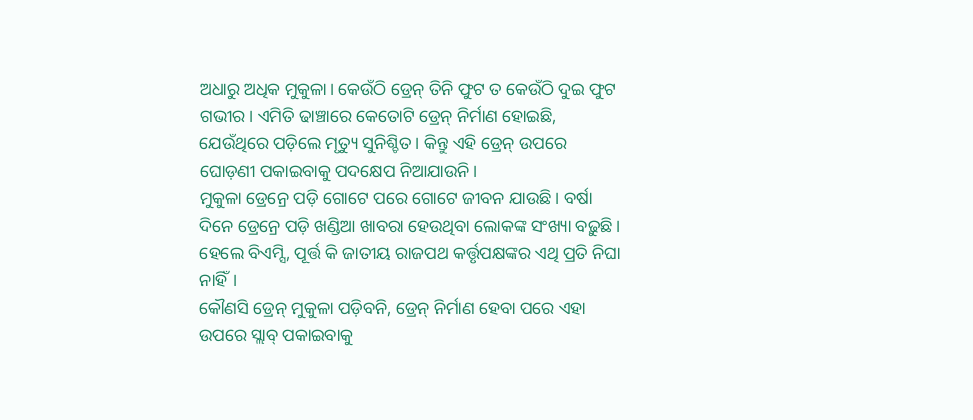ଅଧାରୁ ଅଧିକ ମୁକୁଳା। କେଉଁଠି ଡ୍ରେନ୍ ତିନି ଫୁଟ ତ କେଉଁଠି ଦୁଇ ଫୁଟ ଗଭୀର। ଏମିତି ଢାଞ୍ଚାରେ କେତୋଟି ଡ୍ରେନ୍ ନିର୍ମାଣ ହୋଇଛି, ଯେଉଁଥିରେ ପଡ଼ିଲେ ମୃତ୍ୟୁ ସୁନିଶ୍ଚିତ। କିନ୍ତୁ ଏହି ଡ୍ରେନ୍ ଉପରେ ଘୋଡ଼ଣୀ ପକାଇବାକୁ ପଦକ୍ଷେପ ନିଆଯାଉନି।
ମୁକୁଳା ଡ୍ରେନ୍ରେ ପଡ଼ି ଗୋଟେ ପରେ ଗୋଟେ ଜୀବନ ଯାଉଛି। ବର୍ଷା ଦିନେ ଡ୍ରେନ୍ରେ ପଡ଼ି ଖଣ୍ଡିଆ ଖାବରା ହେଉଥିବା ଲୋକଙ୍କ ସଂଖ୍ୟା ବଢ଼ୁଛି। ହେଲେ ବିଏମ୍ସି, ପୂର୍ତ୍ତ କି ଜାତୀୟ ରାଜପଥ କର୍ତ୍ତୃପକ୍ଷଙ୍କର ଏଥି ପ୍ରତି ନିଘା ନାହିଁ।
କୌଣସି ଡ୍ରେନ୍ ମୁକୁଳା ପଡ଼ିବନି, ଡ୍ରେନ୍ ନିର୍ମାଣ ହେବା ପରେ ଏହା ଉପରେ ସ୍ଲାବ୍ ପକାଇବାକୁ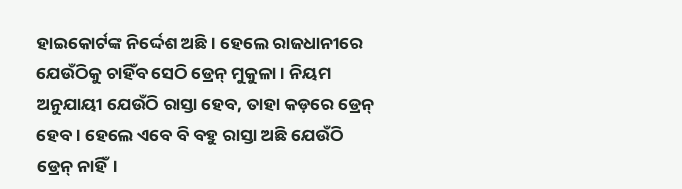ହାଇକୋର୍ଟଙ୍କ ନିର୍ଦ୍ଦେଶ ଅଛି। ହେଲେ ରାଜଧାନୀରେ ଯେଉଁଠିକୁ ଚାହିଁବ ସେଠି ଡ୍ରେନ୍ ମୁକୁଳା। ନିୟମ ଅନୁଯାୟୀ ଯେଉଁଠି ରାସ୍ତା ହେବ, ତାହା କଡ଼ରେ ଡ୍ରେନ୍ ହେବ। ହେଲେ ଏବେ ବି ବହୁ ରାସ୍ତା ଅଛି ଯେଉଁଠି ଡ୍ରେନ୍ ନାହିଁ।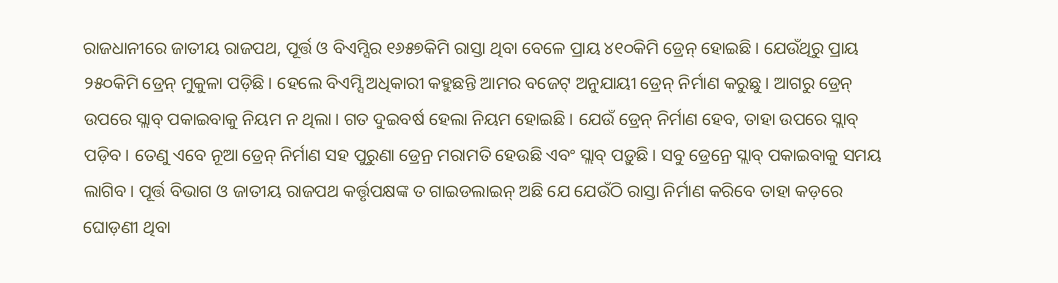ରାଜଧାନୀରେ ଜାତୀୟ ରାଜପଥ, ପୂର୍ତ୍ତ ଓ ବିଏମ୍ସିର ୧୬୫୭କିମି ରାସ୍ତା ଥିବା ବେଳେ ପ୍ରାୟ ୪୧୦କିମି ଡ୍ରେନ୍ ହୋଇଛି। ଯେଉଁଥିରୁ ପ୍ରାୟ ୨୫୦କିମି ଡ୍ରେନ୍ ମୁକୁଳା ପଡ଼ିଛି। ହେଲେ ବିଏମ୍ସି ଅଧିକାରୀ କହୁଛନ୍ତି ଆମର ବଜେଟ୍ ଅନୁଯାୟୀ ଡ୍ରେନ୍ ନିର୍ମାଣ କରୁଛୁ। ଆଗରୁ ଡ୍ରେନ୍ ଉପରେ ସ୍ଲାବ୍ ପକାଇବାକୁ ନିୟମ ନ ଥିଲା। ଗତ ଦୁଇବର୍ଷ ହେଲା ନିୟମ ହୋଇଛି। ଯେଉଁ ଡ୍ରେନ୍ ନିର୍ମାଣ ହେବ, ତାହା ଉପରେ ସ୍ଲାବ୍ ପଡ଼ିବ। ତେଣୁ ଏବେ ନୂଆ ଡ୍ରେନ୍ ନିର୍ମାଣ ସହ ପୁରୁଣା ଡ୍ରେନ୍ର ମରାମତି ହେଉଛି ଏବଂ ସ୍ଲାବ୍ ପଡ଼ୁଛି। ସବୁ ଡ୍ରେନ୍ରେ ସ୍ଲାବ୍ ପକାଇବାକୁ ସମୟ ଲାଗିବ। ପୂର୍ତ୍ତ ବିଭାଗ ଓ ଜାତୀୟ ରାଜପଥ କର୍ତ୍ତୃପକ୍ଷଙ୍କ ତ ଗାଇଡଲାଇନ୍ ଅଛି ଯେ ଯେଉଁଠି ରାସ୍ତା ନିର୍ମାଣ କରିବେ ତାହା କଡ଼ରେ ଘୋଡ଼ଣୀ ଥିବା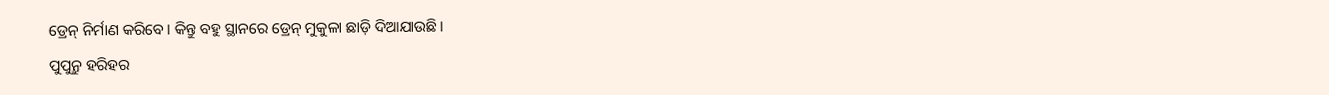ଡ୍ରେନ୍ ନିର୍ମାଣ କରିବେ। କିନ୍ତୁ ବହୁ ସ୍ଥାନରେ ଡ୍ରେନ୍ ମୁକୁଳା ଛାଡ଼ି ଦିଆଯାଉଛି।
ପୁପୁନ୍ରୁ ହରିହର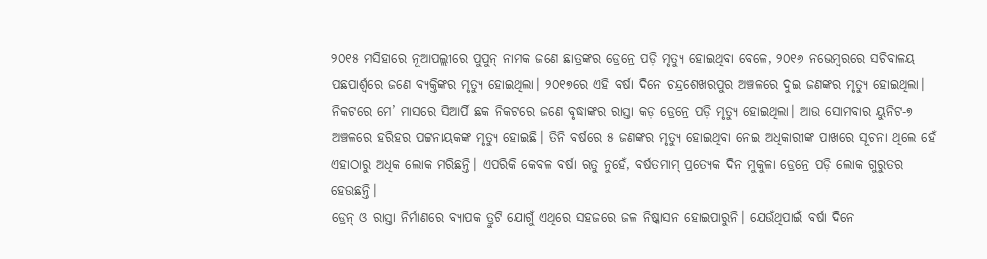୨୦୧୫ ମସିହାରେ ନୂଆପଲ୍ଲୀରେ ପୁପୁନ୍ ନାମକ ଜଣେ ଛାତ୍ରଙ୍କର ଡ୍ରେନ୍ରେ ପଡ଼ି ମୃତ୍ୟୁ ହୋଇଥିବା ବେଳେ, ୨୦୧୬ ନଭେମ୍ବରରେ ସଚିବାଳୟ ପଛପାର୍ଶ୍ୱରେ ଜଣେ ବ୍ୟକ୍ତିଙ୍କର ମୃତ୍ୟୁ ହୋଇଥିଲା। ୨୦୧୭ରେ ଏହି ବର୍ଷା ଦିନେ ଚନ୍ଦ୍ରଶେଖରପୁର ଅଞ୍ଚଳରେ ଦୁଇ ଜଣଙ୍କର ମୃତ୍ୟୁ ହୋଇଥିଲା। ନିକଟରେ ମେ’ ମାସରେ ସିଆର୍ପି ଛକ ନିକଟରେ ଜଣେ ବୃଦ୍ଧାଙ୍କର ରାସ୍ତା କଡ଼ ଡ୍ରେନ୍ରେ ପଡ଼ି ମୃତ୍ୟୁ ହୋଇଥିଲା। ଆଉ ସୋମବାର ୟୁନିଟ-୭ ଅଞ୍ଚଳରେ ହରିହର ପଟ୍ଟନାୟକଙ୍କ ମୃତ୍ୟୁ ହୋଇଛି। ତିନି ବର୍ଷରେ ୫ ଜଣଙ୍କର ମୃତ୍ୟୁ ହୋଇଥିବା ନେଇ ଅଧିକାରୀଙ୍କ ପାଖରେ ସୂଚନା ଥିଲେ ହେଁ ଏହାଠାରୁ ଅଧିକ ଲୋକ ମରିଛନ୍ତି। ଏପରିକି କେବଳ ବର୍ଷା ଋତୁ ନୁହେଁ, ବର୍ଷତମାମ୍ ପ୍ରତ୍ୟେକ ଦିନ ମୁକୁଳା ଡ୍ରେନ୍ରେ ପଡ଼ି ଲୋକ ଗୁରୁତର ହେଉଛନ୍ତି।
ଡ୍ରେନ୍ ଓ ରାସ୍ତା ନିର୍ମାଣରେ ବ୍ୟାପକ ତ୍ରୁଟି ଯୋଗୁଁ ଏଥିରେ ସହଜରେ ଜଳ ନିଷ୍କାସନ ହୋଇପାରୁନି। ଯେଉଁଥିପାଇଁ ବର୍ଷା ଦିନେ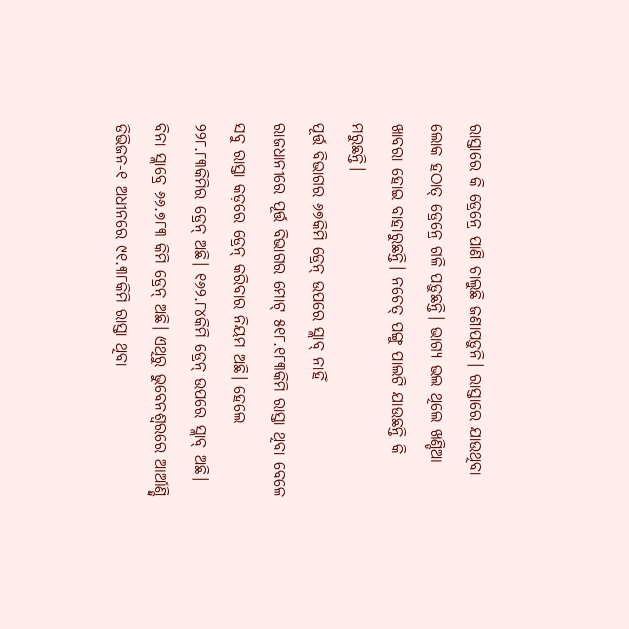ରାସ୍ତାରେ କି ଡ୍ରେନ୍ରେ ପାଣି ଚାଲୁଛି ଜଣାପଡ଼ୁନି। ରାସ୍ତାରେ ଯାଉଥିବା ଲୋକ ହଠାତ୍ ଡ୍ରେନ୍ରେ ଗଳି ପଡ଼ୁଛନ୍ତି। ଭାଗ୍ୟ ଭଲ ଥିଲେ ଖଣ୍ଡିଆ ଖାବରା ହୋଇ ବାହାରୁଛନ୍ତି। ନଚେତ୍ ପଙ୍ଗୁ ପାଲଟି ଯାଉଛନ୍ତି କି ମରୁଛନ୍ତି।
ପୂର୍ତ୍ତ ବିଭାଗର ୬୭କିମି ଡ୍ରେନ୍ ଉପରେ ସ୍ଲାବ୍ ନାହିଁ
ରାଜଧାନୀରେ ପୂର୍ତ୍ତ ବିଭାଗର ମୋଟ୍ ୫୧୮.୧୮୩କିମି ରାସ୍ତା ଥିବା ବେଳେ ସବୁ ରାସ୍ତା କଡ଼ରେ ଡ୍ରେନ୍ କରିବାର ନିୟମ ଅଛି। ହେଲେ ୨୨୮.୮୩କିମିର ଡ୍ରେନ୍ ଅଛି। ୧୬୨.୮୪କିମି ଡ୍ରେନ୍ ଉପରେ ସ୍ଲାବ୍ ଅଛି। ବିନା ସ୍ଲାବ୍ରେ ୬୬.୭୮୩ କିମି ଡ୍ରେନ୍ ଅଛି। ଏଥିରୁ ଭୁବେନଶ୍ୱରରେ ଆର୍ଆଣ୍ଡ୍ବି ଡିଭିଜନ-୧ ଅଧୀନରେ ୯୧.୩୮କିମି ରାସ୍ତା ଥିବା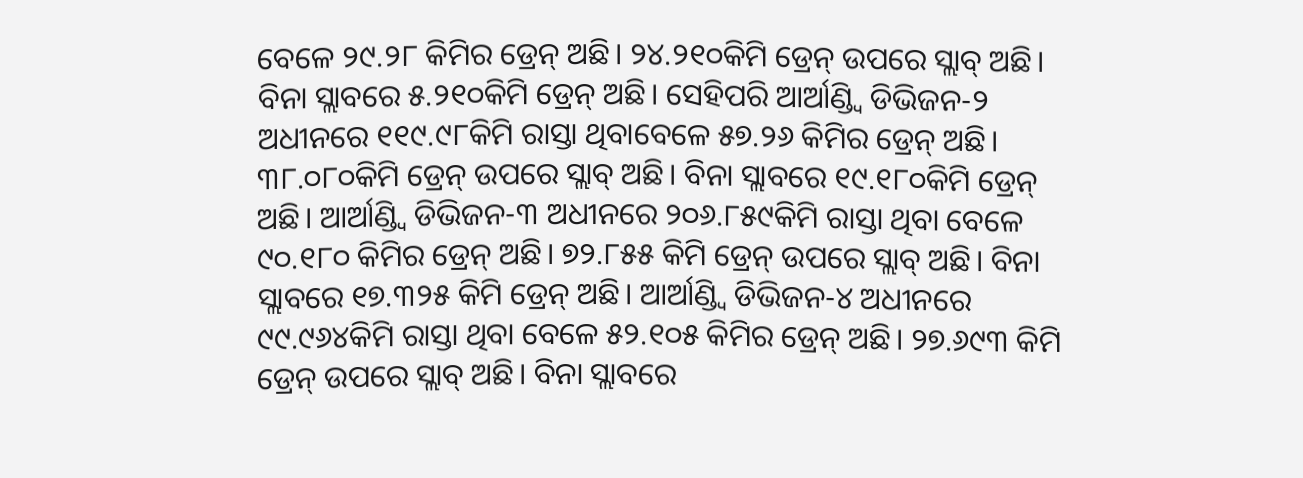ବେଳେ ୨୯.୨୮ କିମିର ଡ୍ରେନ୍ ଅଛି। ୨୪.୨୧୦କିମି ଡ୍ରେନ୍ ଉପରେ ସ୍ଲାବ୍ ଅଛି। ବିନା ସ୍ଲାବରେ ୫.୨୧୦କିମି ଡ୍ରେନ୍ ଅଛି। ସେହିପରି ଆର୍ଆଣ୍ଡ୍ବି ଡିଭିଜନ-୨ ଅଧୀନରେ ୧୧୯.୯୮କିମି ରାସ୍ତା ଥିବାବେଳେ ୫୭.୨୬ କିମିର ଡ୍ରେନ୍ ଅଛି। ୩୮.୦୮୦କିମି ଡ୍ରେନ୍ ଉପରେ ସ୍ଲାବ୍ ଅଛି। ବିନା ସ୍ଲାବରେ ୧୯.୧୮୦କିମି ଡ୍ରେନ୍ ଅଛି। ଆର୍ଆଣ୍ଡ୍ବି ଡିଭିଜନ-୩ ଅଧୀନରେ ୨୦୬.୮୫୯କିମି ରାସ୍ତା ଥିବା ବେଳେ ୯୦.୧୮୦ କିମିର ଡ୍ରେନ୍ ଅଛି। ୭୨.୮୫୫ କିମି ଡ୍ରେନ୍ ଉପରେ ସ୍ଲାବ୍ ଅଛି। ବିନା ସ୍ଲାବରେ ୧୭.୩୨୫ କିମି ଡ୍ରେନ୍ ଅଛି। ଆର୍ଆଣ୍ଡ୍ବି ଡିଭିଜନ-୪ ଅଧୀନରେ ୯୯.୯୬୪କିମି ରାସ୍ତା ଥିବା ବେଳେ ୫୨.୧୦୫ କିମିର ଡ୍ରେନ୍ ଅଛି। ୨୭.୬୯୩ କିମି ଡ୍ରେନ୍ ଉପରେ ସ୍ଲାବ୍ ଅଛି। ବିନା ସ୍ଲାବରେ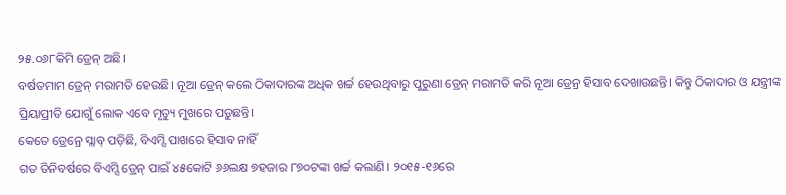୨୫.୦୬୮କିମି ଡ୍ରେନ୍ ଅଛି।
ବର୍ଷତମାମ ଡ୍ରେନ୍ ମରାମତି ହେଉଛି। ନୂଆ ଡ୍ରେନ୍ କଲେ ଠିକାଦାରଙ୍କ ଅଧିକ ଖର୍ଚ୍ଚ ହେଉଥିବାରୁ ପୁରୁଣା ଡ୍ରେନ୍ ମରାମତି କରି ନୂଆ ଡ୍ରେନ୍ର ହିସାବ ଦେଖାଉଛନ୍ତି। କିନ୍ତୁ ଠିକାଦାର ଓ ଯନ୍ତ୍ରୀଙ୍କ ପ୍ରିୟାପ୍ରୀତି ଯୋଗୁଁ ଲୋକ ଏବେ ମୃତ୍ୟୁ ମୁଖରେ ପଡ଼ୁଛନ୍ତି।
କେତେ ଡ୍ରେନ୍ରେ ସ୍ଲାବ୍ ପଡ଼ିଛି, ବିଏମ୍ସି ପାଖରେ ହିସାବ ନାହିଁ
ଗତ ତିନିବର୍ଷରେ ବିଏମ୍ସି ଡ୍ରେନ୍ ପାଇଁ ୪୫କୋଟି ୬୬ଲକ୍ଷ ୭ହଜାର ୮୭୦ଟଙ୍କା ଖର୍ଚ୍ଚ କଲାଣି। ୨୦୧୫-୧୬ରେ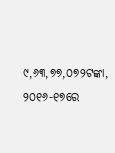୯,୬୩,୭୭,୦୭୨ଟଙ୍କା, ୨୦୧୬-୧୭ରେ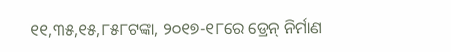୧୧,୩୫,୧୫,୮୫୮ଟଙ୍କା, ୨୦୧୭-୧୮ରେ ଡ୍ରେନ୍ ନିର୍ମାଣ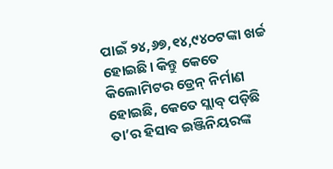ପାଇଁ ୨୪,୬୭,୧୪,୯୪୦ଟଙ୍କା ଖର୍ଚ୍ଚ ହୋଇଛି। କିନ୍ତୁ କେତେ କିଲୋମିଟର ଡ୍ରେନ୍ ନିର୍ମାଣ ହୋଇଛି, କେତେ ସ୍ଲାବ୍ ପଡ଼ିଛି ତା’ର ହିସାବ ଇଞ୍ଜିନିୟରଙ୍କ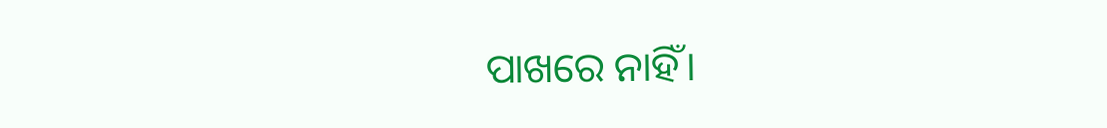ପାଖରେ ନାହିଁ।